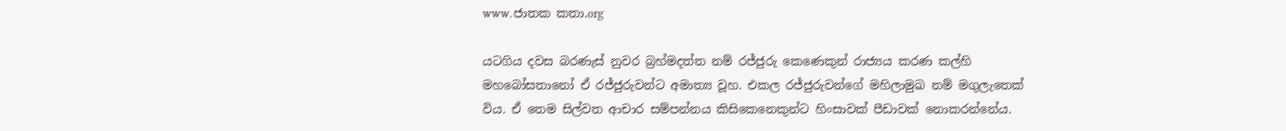www.ජාතක කතා.org

යටගිය දවස බරණැස් නුවර බ්‍රහ්මදත්ත නම් රජ්ජුරු කෙණෙකුන් රාජ්‍යය කරණ කල්හි මහබෝසතානෝ ඒ රජ්ජුරුවන්ට අමාත්‍ය වූහ. එකල රජ්ජුරුවන්ගේ මහිලාමුඛ නම් මගුලැතෙක් විය. ඒ තෙම සිල්වත ආචාර සම්පන්නය කිසිකෙනෙකුන්ට හිංසාවක් පීඩාවක් නොකරන්නේය.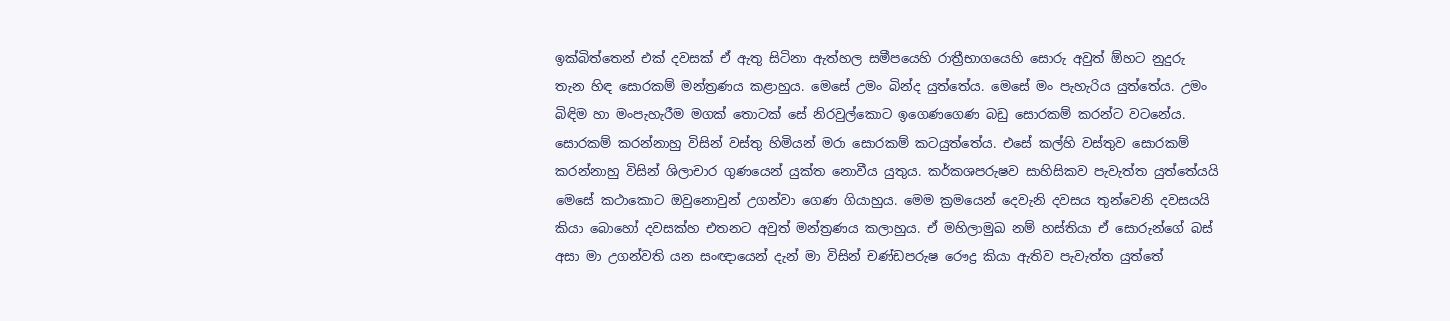ඉක්බිත්තෙන් එක් දවසක් ඒ ඇතු සිටිනා ඇත්හල සමීපයෙහි රාත්‍රීභාගයෙහි සොරු අවුත් ඕහට නුදුරු තැන හිඳ සොරකම් මන්ත්‍රණය කළාහුය. මෙසේ උමං බින්ද යුත්තේය. මෙසේ මං පැහැරිය යුත්තේය. උමං බිඳිම හා මංපැහැරීම මගක් තොටක් සේ නිරවුල්කොට ඉගෙණගෙණ බඩු සොරකම් කරන්ට වටනේය. සොරකම් කරන්නාහු විසින් වස්තු හිමියන් මරා සොරකම් කටයුත්තේය. එසේ කල්හි වස්තුව සොරකම් කරන්නාහු විසින් ශිලාචාර ගුණයෙන් යුක්ත නොවීය යුතුය. කර්කශපරුෂව සාහිසිකව පැවැත්ත යුත්තේයයි මෙසේ කථාකොට ඔවුනොවුන් උගන්වා ගෙණ ගියාහුය. මෙම ක්‍රමයෙන් දෙවැනි දවසය තුන්වෙනි දවසයයි කියා බොහෝ දවසක්හ එතනට අවුත් මන්ත්‍රණය කලාහුය. ඒ මහිලාමුඛ නම් හස්තියා ඒ සොරුන්ගේ බස් අසා මා උගන්වති යන සංඥායෙන් දැන් මා විසින් චණ්ඩපරුෂ රෞද්‍ර කියා ඇතිව පැවැත්ත යුත්තේ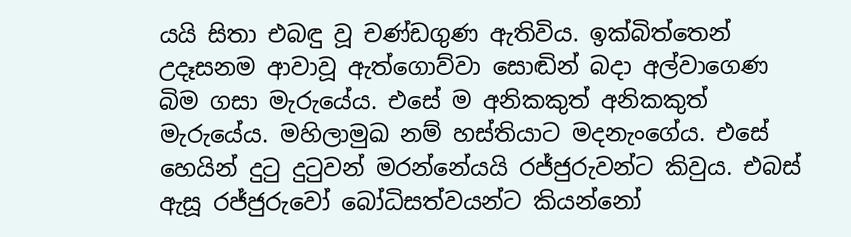යයි සිතා එබඳු වූ චණ්ඩගුණ ඇතිවිය. ඉක්බිත්තෙන් උදෑසනම ආවාවූ ඇත්ගොව්වා සොඬින් බදා අල්වාගෙණ බිම ගසා මැරුයේය. එසේ ම අනිකකුත් අනිකකුත් මැරුයේය. මහිලාමුඛ නම් හස්තියාට මදනැංගේය. එසේ හෙයින් දුටු දුටුවන් මරන්නේයයි රජ්ජුරුවන්ට කිවුය. එබස් ඇසූ රජ්ජුරුවෝ බෝධිසත්වයන්ට කියන්නෝ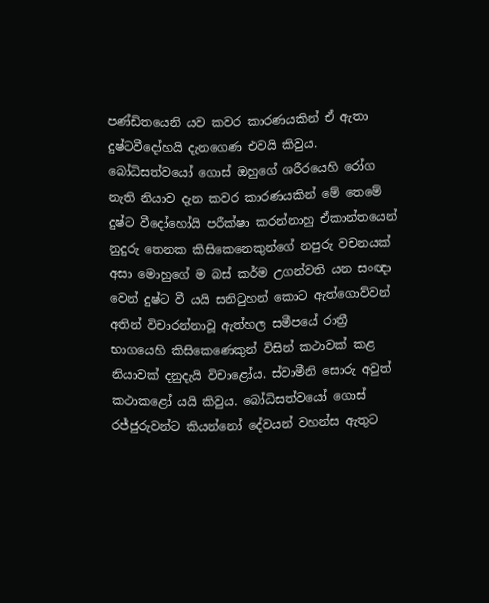පණ්ඩිතයෙනි යව කවර කාරණයකින් ඒ ඇතා දුෂ්ටවීදෝහයි දැනගෙණ එවයි කිවුය. බෝධිසත්වයෝ ගොස් ඔහුගේ ශරීරයෙහි රෝග නැති නියාව දැන කවර කාරණයකින් මේ තෙමේ දුෂ්ට වීදෝහෝයි පරීක්ෂා කරන්නාහු ඒකාන්තයෙන් නුදුරු තෙනක කිසිකෙනෙකුන්ගේ නපුරු වචනයක් අසා මොහුගේ ම බස් කර්ම උගන්වති යන සංඥා වෙන් දුෂ්ට වී යයි සනිටුහන් කොට ඇත්ගොව්වන් අතින් විචාරන්නාවූ ඇත්හල සමීපයේ රාත්‍රී භාගයෙහි කිසිකෙණෙකුන් විසින් කථාවක් කළ නියාවක් දනුදැයි විචාළෝය. ස්වාමීනි සොරු අවුත් කථාකළෝ යයි කිවුය. බෝධිසත්වයෝ ගොස් රජ්ජුරුවන්ට කියන්නෝ දේවයන් වහන්ස ඇතුට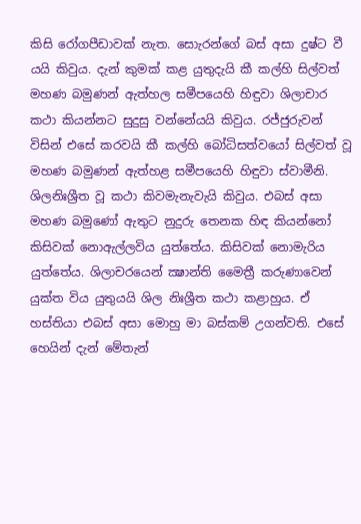කිසි රෝගපීඩාවක් නැත. සොැරන්ගේ බස් අසා දුෂ්ට වී යයි කිවුය. දැන් කුමක් කළ යුතුදැයි කී කල්හි සිල්වත් මහණ බමුණන් ඇත්හල සමීපයෙහි හිඳුවා ශිලාචාර කථා කියන්නට සුදුසු වන්නේයයි කිවුය. රජ්ජුරුවන් විසින් එසේ කරවයි කී කල්හි බෝධිසත්වයෝ සිල්වත් වූ මහණ බමුණන් ඇත්හළ සමීපයෙහි හිඳුවා ස්වාමීනි. ශිලනිඃශ්‍රීත වූ කථා කිවමැනැවැයි කිවුය. එබස් අසා මහණ බමුණෝ ඇතුට නුදුරු තෙනක හිඳ කියන්නෝ කිසිවක් නොඇල්ලවිය යුත්තේය. කිසිවක් නොමැරිය යුත්තේය. ශිලාචරයෙන් ක්‍ෂාන්ති මෛත්‍රී කරුණාවෙන් යුක්ත විය යුතුයයි ශිල නිඃශ්‍රීත කථා කළාහුය. ඒ හස්තියා එබස් අසා මොහු මා බස්කම් උගන්වති. එසේ හෙයින් දැන් මේතැන්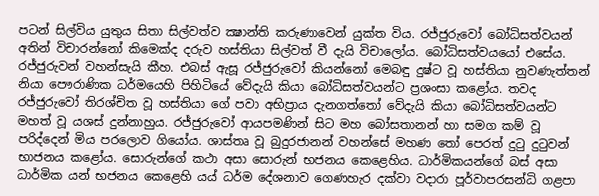පටන් සිල්විය යුතුය සිතා සිල්වත්ව ක්‍ෂාන්ති කරුණාවෙන් යුක්ත විය. රජ්ජුරුවෝ බෝධිසත්වයන් අතින් විචාරන්නෝ කිමෙක්ද දරුව හස්තියා සිල්වත් වී දැයි විචාලෝය. බෝධිසත්වයයෝ එසේය. රජ්ජුරුවන් වහන්සැයි කීහ. එබස් ඇසූ රජ්ජුරුවෝ කියන්නෝ මෙබඳු දුෂ්ට වූ හස්තියා නුවණැත්තන් නියා පෞරාණික ධර්මයෙහි පිහිටියේ වේදැයි කියා බෝධිසත්වයන්ට ප්‍රශංසා කළෝය. තවද රජ්ජුරුවෝ තිරශ්චිත වූ හස්තියා ගේ පවා අභිප්‍රාය දැනගත්තෝ වේදැයි කියා බෝධිසත්වයන්ට මහත් වූ යශස් දුන්නාහුය. රජ්ජුරුවෝ ආයපමණින් සිට මහ බෝසතානන් හා සමග කම් වූ පරිද්දෙන් මිය පරලොව ගියෝය. ශාස්තෘ වූ බුදුරජානන් වහන්සේ මහණ තෝ පෙරත් දුටු දුටුවන් භාජනය කළෝය. සොරුන්ගේ කථා අසා සොරුන් භජනය කෙළෙහිය. ධාර්මිකයන්ගේ බස් අසා ධාර්මික යන් භජනය කෙළෙහි යය් ධර්ම දේශනාව ගෙණහැර දක්වා වදාරා පූර්වාපරසන්ධි ගළපා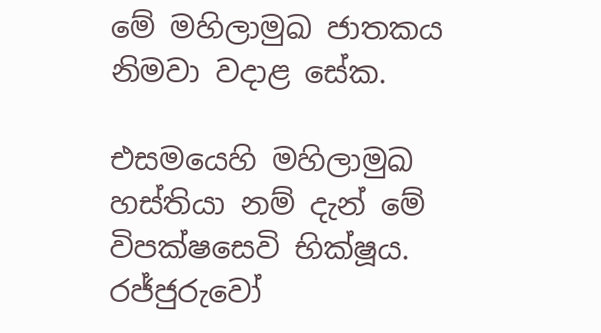මේ මහිලාමුඛ ජාතකය නිමවා වදාළ සේක.

එසමයෙහි මහිලාමුඛ හස්තියා නම් දැන් මේ විපක්ෂසෙවි භික්ෂූය. රජ්ජුරුවෝ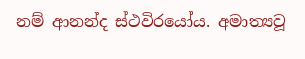නම් ආනන්ද ස්ථවිරයෝය. අමාත්‍යවූ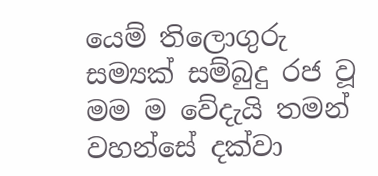යෙම් තිලොගුරු සම්‍යක් සම්බුදු රජ වූ මම ම වේදැයි තමන් වහන්සේ දක්වා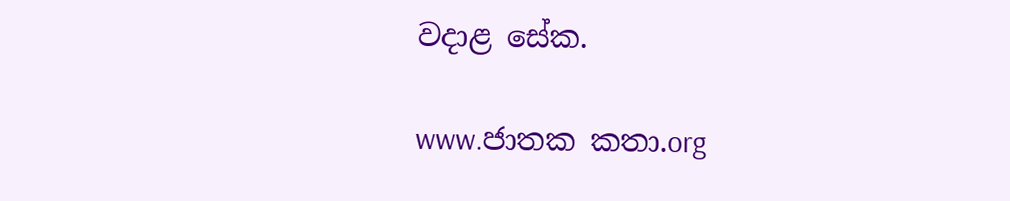වදාළ සේක.

www.ජාතක කතා.org